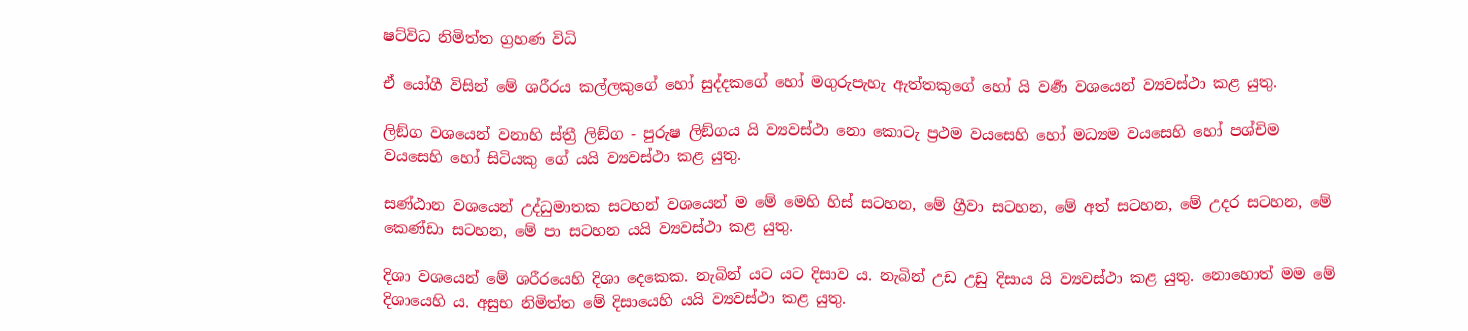ෂට්විධ නිමිත්ත ග්‍ර‍හණ විධි

ඒ යෝගී විසින් මේ ශරීරය කල්ලකුගේ හෝ සුද්දකගේ හෝ මගුරුපැහැ ඇත්තකුගේ හෝ යි වර්‍ණ වශයෙන් ව්‍යවස්ථා කළ යුතු.

ලිඞ්ග වශයෙන් වනාහි ස්ත්‍රී ලිඞ්ග - පුරුෂ ලිඞ්ගය යි ව්‍යවස්ථා නො කොටැ ප්‍ර‍ථම වයසෙහි හෝ මධ්‍යම වයසෙහි හෝ පශ්චිම වයසෙහි හෝ සිටියකු ගේ යයි ව්‍යවස්ථා කළ යුතු.

සණ්ඨාන වශයෙන් උද්ධුමාතක සටහන් වශයෙන් ම මේ මෙහි හිස් සටහන, මේ ග්‍රීවා සටහන, මේ අත් සටහන, මේ උදර සටහන, මේ කෙණ්ඩා සටහන, මේ පා සටහන යයි ව්‍යවස්ථා කළ යුතු.

දිශා වශයෙන් මේ ශරීරයෙහි දිශා දෙකෙක. නැබින් යට යට දිසාව ය. නැබින් උඩ උඩු දිසාය යි ව්‍යවස්ථා කළ යුතු. නොහොත් මම මේ දිශායෙහි ය. අසුභ නිමිත්ත මේ දිසායෙහි යයි ව්‍යවස්ථා කළ යුතු.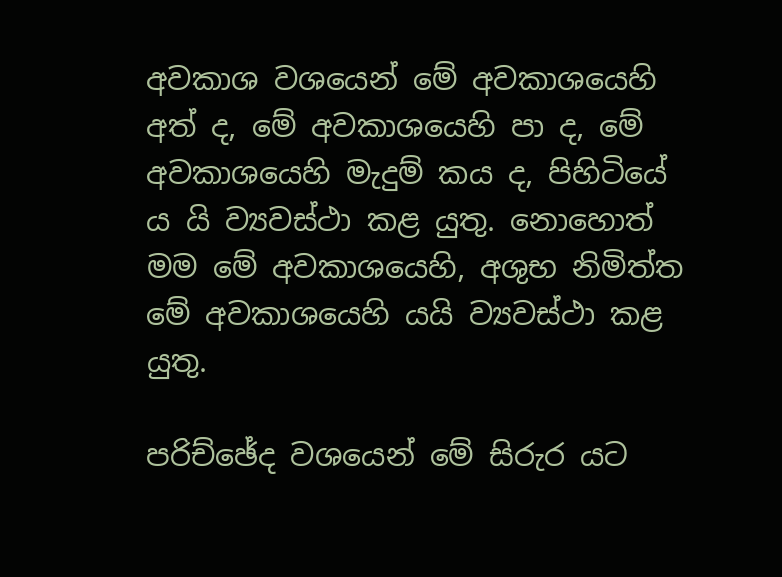අවකාශ වශයෙන් මේ අවකාශයෙහි අත් ද, මේ අවකාශයෙහි පා ද, මේ අවකාශයෙහි මැදුම් කය ද, පිහිටියේ ය යි ව්‍යවස්ථා කළ යුතු. නොහොත් මම මේ අවකාශයෙහි, අශුභ නිමිත්ත මේ අවකාශයෙහි යයි ව්‍යවස්ථා කළ යුතු.

පරිච්ඡේද වශයෙන් මේ සිරුර යට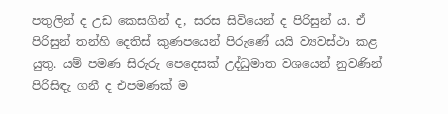පතුලින් ද උඩ කෙසගින් ද, සරස සිවියෙන් ද පිරිසුන් ය. ඒ පිරිසුන් තන්හි දෙතිස් කුණපයෙන් පිරුණේ යයි ව්‍යවස්ථා කළ යුතු. යම් පමණ සිරුරු පෙදෙසක් උද්ධුමාත වශයෙන් නුවණින් පිරිසිඳැ ගනී ද එපමණක් ම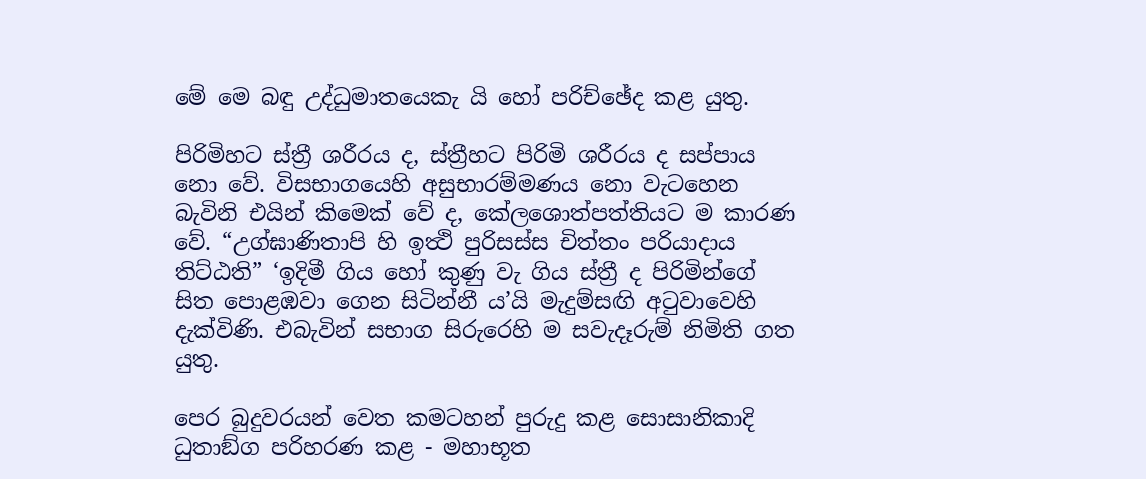මේ මෙ බඳු උද්ධුමාතයෙකැ යි හෝ පරිච්ඡේද කළ යුතු.

පිරිමිහට ස්ත්‍රී ශරීරය ද, ස්ත්‍රීහට පිරිමි ශරීරය ද සප්පාය නො වේ. විසභාගයෙහි අසුභාරම්මණය නො වැටහෙන බැවිනි එයින් කිමෙක් වේ ද, කේලශොත්පත්තියට ම කාරණ වේ. “උග්ඝාණිතාපි හි ඉත්‍ථි පුරිසස්ස චිත්තං පරියාදාය තිට්ඨති” ‘ඉදිමී ගිය හෝ කුණු වැ ගිය ස්ත්‍රී ද පිරිමින්ගේ සිත පොළඹවා ගෙන සිටින්නී ය’යි මැදුම්සඟි අටුවාවෙහි දැක්විණි. එබැවින් සභාග සිරුරෙහි ම සවැදෑරුම් නිමිති ගත යුතු.

පෙර බුදුවරයන් වෙත කමටහන් පුරුදු කළ සොසානිකාදි ධුතාඞ්ග පරිහරණ කළ - මහාභූත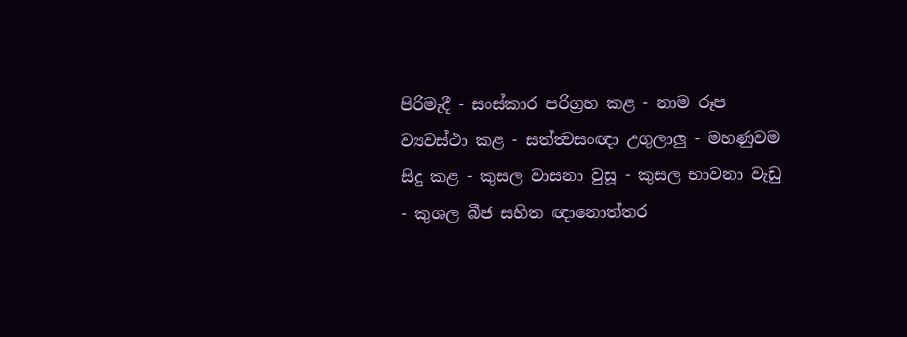පිරිමැදී - සංස්කාර පරිග්‍ර‍හ කළ - නාම රූප ව්‍යවස්ථා කළ - සත්ත්‍වසංඥා උගුලාලු - මහණුවම සිදු කළ - කුසල වාසනා වුසූ - කුසල භාවනා වැඩු - කුශල බීජ සහිත ඥානොත්තර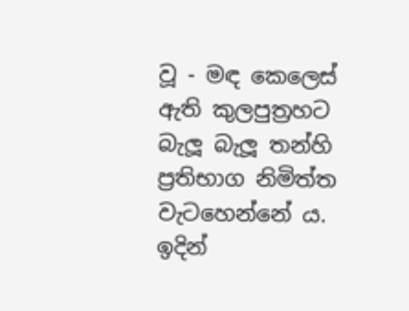වූ - මඳ කෙලෙස් ඇති කුලපුත්‍ර‍හට බැලූ බැලූ තන්හි ප්‍ර‍තිභාග නිමිත්ත වැටහෙන්නේ ය. ඉදින්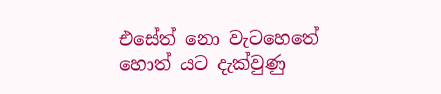එසේත් නො වැටහෙතේ හොත් යට දැක්වුණු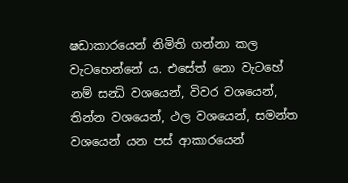ෂඩාකාරයෙන් නිමිති ගන්නා කල වැටහෙන්නේ ය. එසේත් නො වැටහේ නම් සන්‍ධි වශයෙන්, විවර වශයෙන්, තින්න වශයෙන්, ථල වශයෙන්, සමන්ත වශයෙන් යන පස් ආකාරයෙන්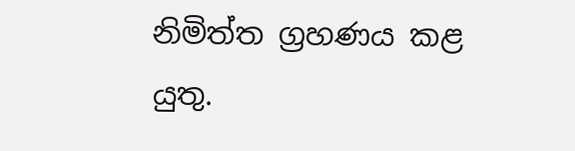නිමිත්ත ග්‍ර‍හණය කළ යුතු.